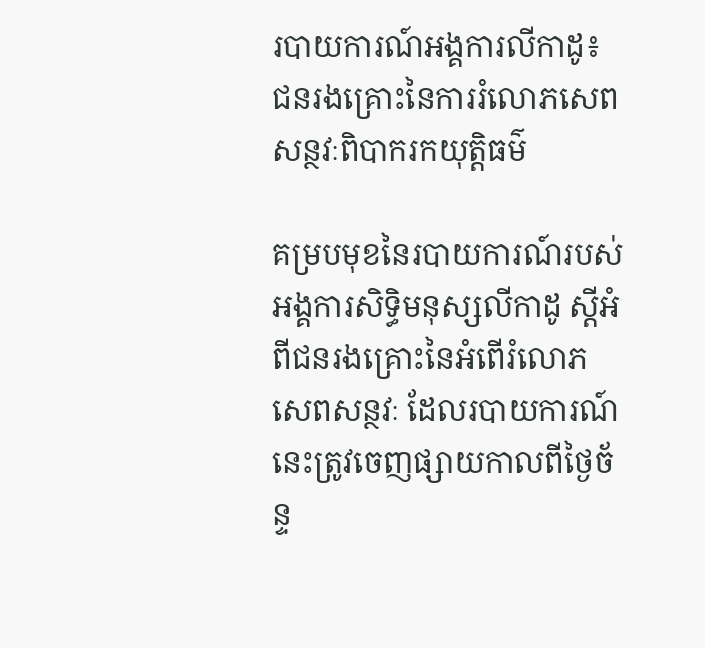របាយការណ៍អង្គការលីកាដូ៖ ជនរងគ្រោះនៃការរំលោភសេពសន្ថវៈពិបាករកយុត្តិធម៌

គម្របមុខនៃរបាយការណ៍របស់អង្គការសិទ្ធិមនុស្សលីកាដូ ស្តីអំពីជនរងគ្រោះនៃអំពើរំលោភសេពសន្ថវៈ ដែលរបាយការណ៍នេះត្រូវចេញផ្សាយកាលពីថ្ងៃច័ន្ទ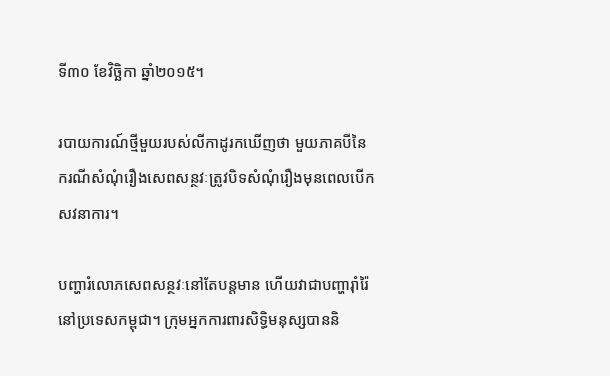ទី៣០ ខែវិច្ឆិកា ឆ្នាំ២០១៥។

របាយការណ៍ថ្មីមួយរបស់លីកាដូរកឃើញថា មួយភាគបីនៃករណីសំណុំរឿងសេពសន្ថវៈត្រូវបិទសំណុំរឿងមុនពេលបើកសវនាការ។

បញ្ហារំលោភសេពសន្ថវៈនៅតែបន្តមាន ហើយវាជាបញ្ហារ៉ាំរ៉ៃនៅប្រទេសកម្ពុជា។ ក្រុមអ្នកការពារសិទ្ធិមនុស្សបាននិ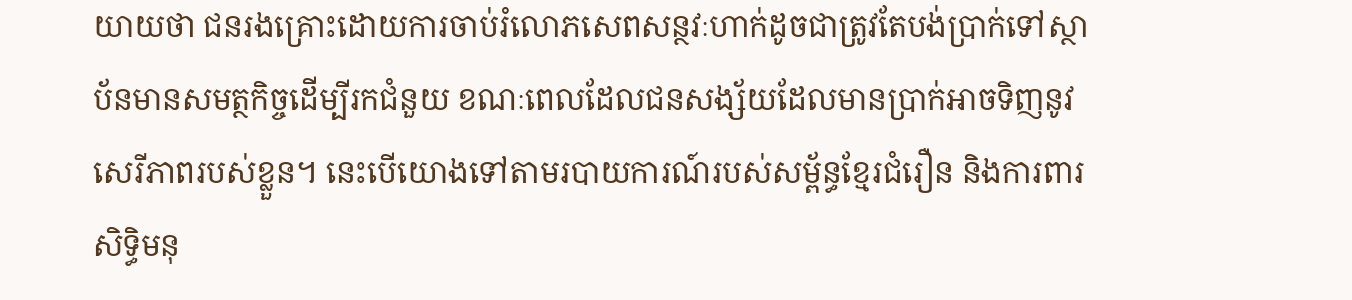យាយថា ជនរងគ្រោះដោយការចាប់រំលោភសេពសន្ថវៈហាក់ដូចជាត្រូវតែបង់ប្រាក់ទៅស្ថាប័នមានសមត្ថកិច្ចដើម្បីរកជំនួយ ខណៈពេលដែលជនសង្ស័យដែលមានប្រាក់អាចទិញនូវសេរីភាពរបស់ខ្លួន។ នេះបើយោងទៅតាមរបាយការណ៍របស់សម្ព័ន្ធខ្មែរជំរឿន និងការពារសិទ្ធិមនុ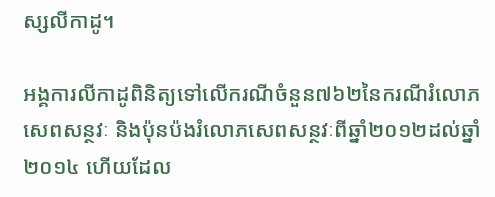ស្សលីកាដូ។

អង្គការលីកាដូពិនិត្យទៅលើករណីចំនួន៧៦២នៃករណីរំលោភសេពសន្ថវៈ និងប៉ុនប៉ងរំលោភសេពសន្ថវៈពីឆ្នាំ២០១២ដល់ឆ្នាំ២០១៤ ហើយដែល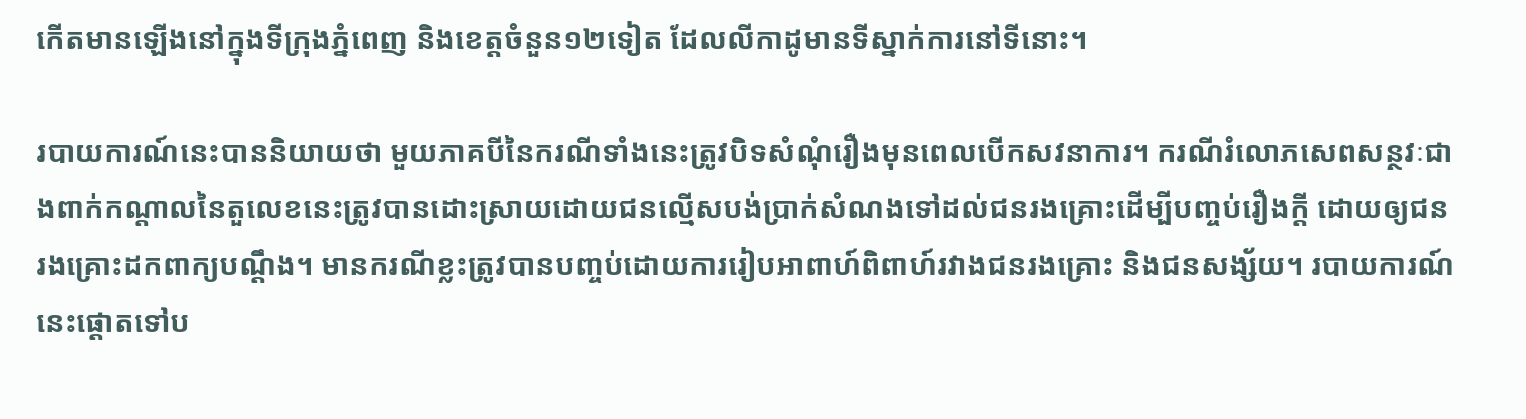កើតមានឡើងនៅក្នុងទីក្រុងភ្នំពេញ និងខេត្តចំនួន១២ទៀត ដែលលីកាដូមានទីស្នាក់ការនៅទីនោះ។

របាយការណ៍នេះបាននិយាយថា មួយភាគបីនៃករណីទាំងនេះត្រូវបិទសំណុំរឿងមុនពេលបើកសវនាការ។ ករណីរំលោភសេពសន្ថវៈជាងពាក់កណ្តាលនៃតួលេខនេះត្រូវបានដោះស្រាយដោយជនល្មើសបង់ប្រាក់សំណងទៅដល់ជនរងគ្រោះដើម្បីបញ្ចប់រឿងក្តី ដោយឲ្យជនរងគ្រោះដកពាក្យបណ្តឹង។ មានករណីខ្លះត្រូវបានបញ្ចប់ដោយការរៀបអាពាហ៍ពិពាហ៍រវាងជនរងគ្រោះ និងជនសង្ស័យ។ របាយការណ៍នេះផ្តោតទៅប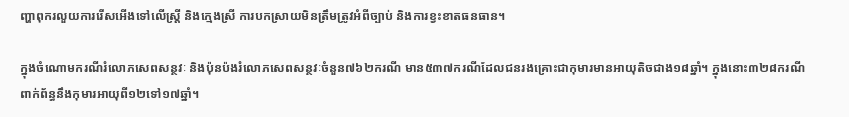ញ្ហាពុករលួយការរើសអើងទៅលើស្ត្រី និងក្មេងស្រី ការបកស្រាយមិនត្រឹមត្រូវអំពីច្បាប់ និងការខ្វះខាតធនធាន។

ក្នុងចំណោមករណីរំលោភសេពសន្ថវៈ និងប៉ុនប៉ងរំលោភសេពសន្ថវៈចំនួន៧៦២ករណី មាន៥៣៧ករណីដែលជនរងគ្រោះជាកុមារមានអាយុតិចជាង១៨ឆ្នាំ។ ក្នុងនោះ៣២៨ករណីពាក់ព័ន្ធនឹងកុមារអាយុពី១២ទៅ១៧ឆ្នាំ។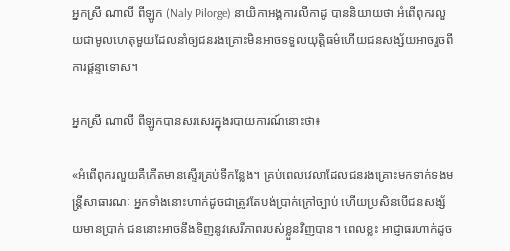អ្នកស្រី ណាលី ពីឡូក (Naly Pilorge) នាយិកាអង្គការលីកាដូ បាននិយាយថា អំពើពុករលួយជាមូលហេតុមួយដែលនាំឲ្យជនរងគ្រោះមិនអាចទទួលយុត្តិធម៌ហើយជនសង្ស័យអាចរួចពីការផ្តន្ទាទោស។

អ្នកស្រី ណាលី ពីឡូកបានសរសេរក្នុងរបាយការណ៍នោះថា៖

«អំពើពុករលួយគឺកើតមានស្ទើរគ្រប់ទីកន្លែង។ គ្រប់ពេលវេលាដែលជនរងគ្រោះមកទាក់ទងមន្ត្រីសាធារណៈ អ្នកទាំងនោះហាក់ដូចជាត្រូវតែបង់ប្រាក់ក្រៅច្បាប់ ហើយប្រសិនបើជនសង្ស័យមានប្រាក់ ជននោះអាចនឹងទិញនូវសេរីភាពរបស់ខ្លួនវិញបាន។ ពេលខ្លះ អាជ្ញាធរហាក់ដូច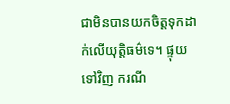ជាមិនបានយកចិត្តទុកដាក់លើយុត្តិធម៌ទេ។ ផ្ទុយទៅវិញ ករណី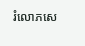រំលោភសេ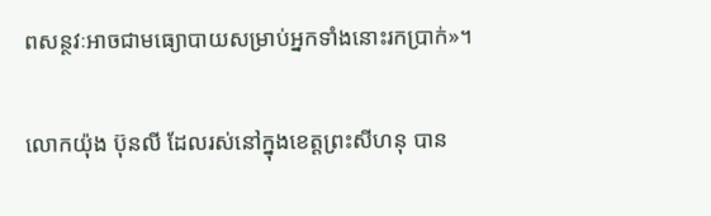ពសន្ថវៈអាចជាមធ្យោបាយសម្រាប់អ្នកទាំងនោះរកប្រាក់»។

លោកយ៉ុង ប៊ុនលី ដែលរស់នៅក្នុងខេត្តព្រះសីហនុ បាន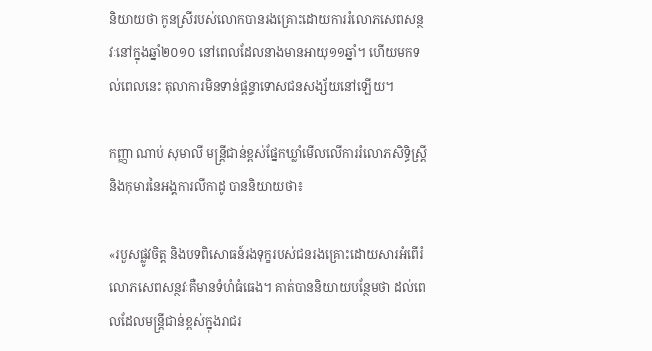និយាយថា កូនស្រីរបស់លោកបានរងគ្រោះដោយការរំលោភសេពសន្ថវៈនៅក្នុងឆ្នាំ២០១០ នៅពេលដែលនាងមានអាយុ១១ឆ្នាំ។ ហើយមកទល់ពេលនេះ តុលាការមិនទាន់ផ្តន្ទាទោសជនសង្ស័យនៅឡើយ។

កញ្ញា ណាប់ សុមាលី មន្ត្រីជាន់ខ្ពស់ផ្នែកឃ្លាំមើលលើការរំលោភសិទ្ធិស្ត្រីនិងកុមារនៃអង្គការលីកាដូ បាននិយាយថា៖

«របួសផ្លូវចិត្ត និងបទពិសោធន៍រងទុក្ខរបស់ជនរងគ្រោះដោយសារអំពើរំលោភសេពសន្ថវៈគឺមានទំហំធំធេង។ គាត់បាននិយាយបន្ថែមថា ដល់ពេលដែលមន្ត្រីជាន់ខ្ពស់ក្នុងរាជរ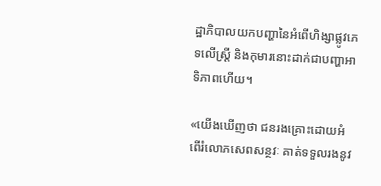ដ្ឋាភិបាលយកបញ្ហានៃអំពើហិង្សាផ្លូវភេទលើស្ត្រី និងកុមារនោះដាក់ជាបញ្ហាអាទិភាពហើយ។

«យើងឃើញថា ជនរងគ្រោះដោយអំពើរំលោភសេពសន្ថវៈ គាត់ទទួលរងនូវ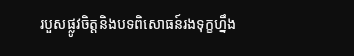របួសផ្លូវចិត្តនិងបទពិសោធន៍រងទុក្ខហ្នឹង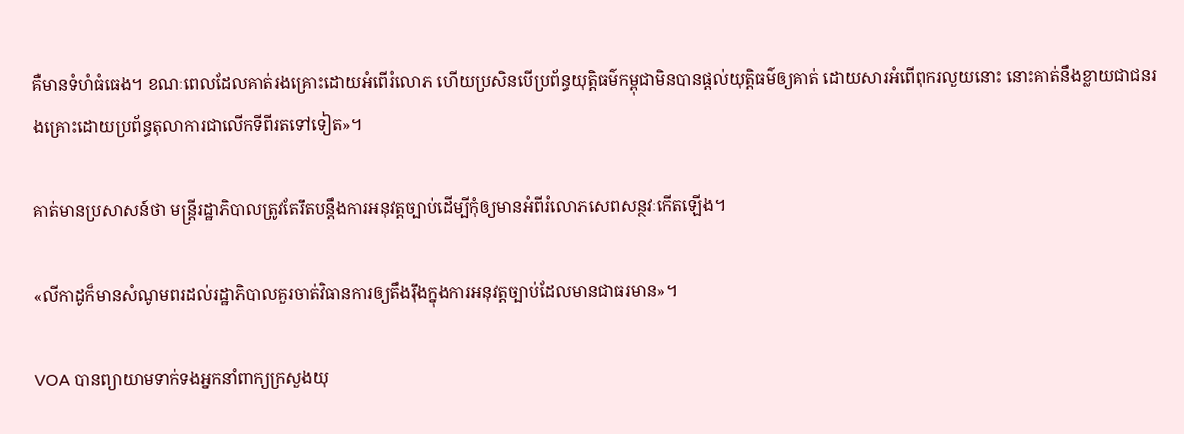គឺមានទំហំធំធេង។ ខណៈពេលដែលគាត់រងគ្រោះដោយអំពើរំលោភ ហើយប្រសិនបើប្រព័ន្ធយុត្តិធម៌កម្ពុជាមិនបានផ្តល់យុត្តិធម៌ឲ្យគាត់ ដោយសារអំពើពុករលួយនោះ នោះគាត់នឹងខ្លាយជាជនរងគ្រោះដោយប្រព័ន្ធតុលាការជាលើកទីពីរតទៅទៀត»។

គាត់មានប្រសាសន៍ថា មន្ត្រីរដ្ឋាភិបាលត្រូវតែរឹតបន្តឹងការអនុវត្តច្បាប់ដើម្បីកុំឲ្យមានអំពីរំលោភសេពសន្ថវៈកើតឡើង។

«លីកាដូក៏មានសំណូមពរដល់រដ្ឋាភិបាលគួរចាត់វិធានការឲ្យតឹងរ៉ឹងក្នុងការអនុវត្តច្បាប់ដែលមានជាធរមាន»។

VOA បានព្យាយាមទាក់ទងអ្នកនាំពាក្យក្រសួងយុ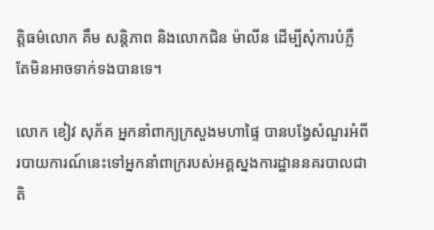ត្តិធម៌លោក គឹម សន្តិភាព និងលោកជិន ម៉ាលីន ដើម្បីសុំការបំភ្លឺ តែមិនអាចទាក់ទងបានទេ។

លោក ខៀវ សុភ័គ អ្នកនាំពាក្យក្រសួងមហាផ្ទៃ បានបង្វែសំណួរអំពីរបាយការណ៍នេះទៅអ្នកនាំពាក្ររបស់អគ្គស្នងការដ្ឋាននគរបាលជាតិ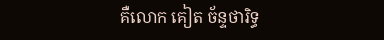គឺលោក គៀត ច័ន្ទថារិទ្ធ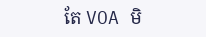តែ VOA មិ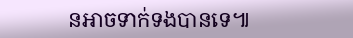នអាចទាក់ទងបានទេ៕